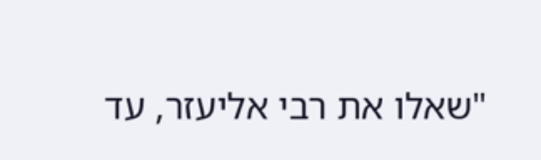"שאלו את רבי אליעזר, עד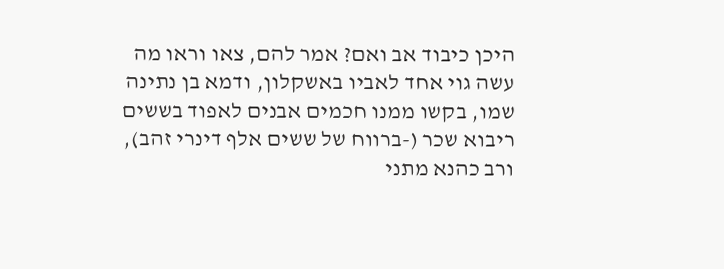היכן כיבוד אב ואם? אמר להם, צאו וראו מה עשה גוי אחד לאביו באשקלון, ודמא בן נתינה שמו, בקשו ממנו חכמים אבנים לאפוד בששים ריבוא שכר (-ברווח של ששים אלף דינרי זהב), ורב כהנא מתני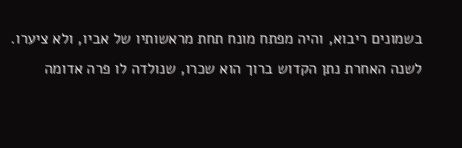בשמונים ריבוא, והיה מפתח מונח תחת מראשותיו של אביו, ולא ציערו. לשנה האחרת נתן הקדוש ברוך הוא שכרו, שנולדה לו פרה אדומה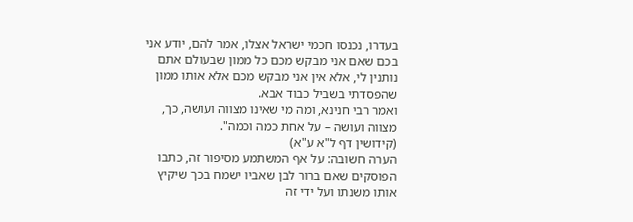בעדרו, נכנסו חכמי ישראל אצלו, אמר להם, יודע אני בכם שאם אני מבקש מכם כל ממון שבעולם אתם נותנין לי, אלא אין אני מבקש מכם אלא אותו ממון שהפסדתי בשביל כבוד אבא.
ואמר רבי חנינא, ומה מי שאינו מצווה ועושה, כך, מצווה ועושה – על אחת כמה וכמה".
(קידושין דף ל"א ע"א)
הערה חשובה: על אף המשתמע מסיפור זה, כתבו הפוסקים שאם ברור לבן שאביו ישמח בכך שיקיץ אותו משנתו ועל ידי זה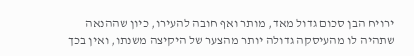ירויח הבן סכום גדול מאד, מותר ואף חובה להעירו, כיון שההנאה שתהיה לו מהעיסקה גדולה יותר מהצער של היקיצה משנתו, ואין בכך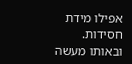אפילו מידת חסידות. ובאותו מעשה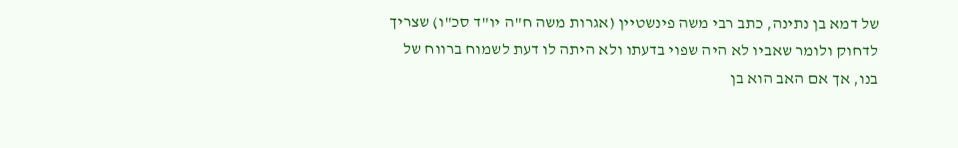של דמא בן נתינה, כתב רבי משה פינשטיין (אגרות משה ח"ה יו"ד סכ"ו) שצריך לדחוק ולומר שאביו לא היה שפוי בדעתו ולא היתה לו דעת לשמוח ברווח של בנו, אך אם האב הוא בן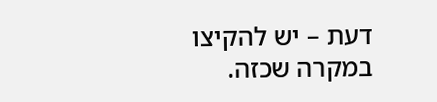דעת – יש להקיצו במקרה שכזה.